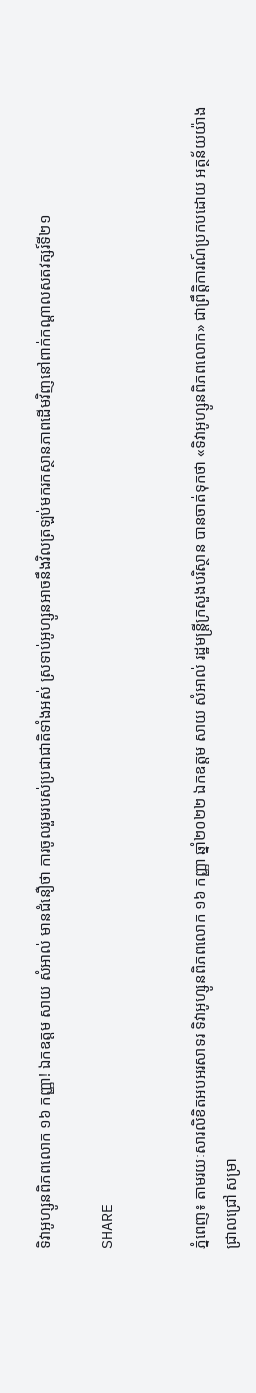ទិវាអូហ្សូនពិភពលោក ១៦ កញ្ញា! ឯកឧត្តម សាយ សំអាល់ មានជំនឿថា ការចូលរួមរបស់ប្រជាជាតិទាំងអស់ ស្រទាប់អូហ្សូនអាចនឹងវិលត្រឡប់មករកស្ថានភាពដើមវិញនៅពាក់កណ្តាលសតវត្សរ៍ទី២១

SHARE


ភ្នំពេញ៖ តាមរយៈសារលិខិតអបអរសាទរ ទិវាអូហ្សូនពិភពលោក ១៦ កញ្ញា ឆ្នាំ២០២២ ឯកឧត្តម សាយ សំអាល់ រដ្ឋមន្ត្រីក្រសួងបរិស្ថាន បានចាត់ទុកថា «ទិវាអូហ្សូនពិភពលោក» ជាព្រឹត្តិការណ៍ប្រកបដោយ អត្ថន័យយ៉ាងជ្រាលជ្រៅ សម្រា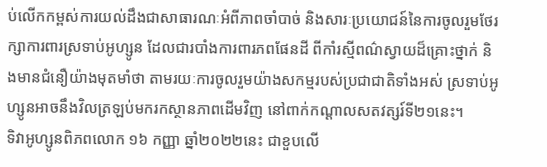ប់លើកកម្ពស់ការយល់ដឹងជាសាធារណៈអំពីភាពចាំបាច់ និងសារៈប្រយោជន៍នៃការចូលរួមថែរក្សាការពារស្រទាប់អូហ្សូន ដែលជារបាំងការពារភពផែនដី ពីកាំរស្មីពណ៌ស្វាយដ៏គ្រោះថ្នាក់ និងមានជំនឿយ៉ាងមុតមាំថា តាមរយៈការចូលរួមយ៉ាងសកម្មរបស់ប្រជាជាតិទាំងអស់ ស្រទាប់អូហ្សូនអាចនឹងវិលត្រឡប់មករកស្ថានភាពដើមវិញ នៅពាក់កណ្តាលសតវត្សរ៍ទី២១នេះ។
ទិវាអូហ្សូនពិភពលោក ១៦ កញ្ញា ឆ្នាំ២០២២នេះ ជាខួបលើ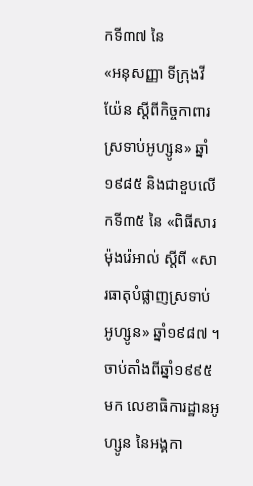កទី៣៧ នៃ
«អនុសញ្ញា ទីក្រុងវីយ៉ែន ស្ដីពីកិច្ចកាពារស្រទាប់អូហ្សូន» ឆ្នាំ១៩៨៥ និងជាខួបលើកទី៣៥ នៃ «ពិធីសារម៉ុងរ៉េអាល់ ស្តីពី «សារធាតុបំផ្លាញស្រទាប់អូហ្សូន» ឆ្នាំ១៩៨៧ ។ ចាប់តាំងពីឆ្នាំ១៩៩៥មក លេខាធិការដ្ឋានអូហ្សូន នៃអង្គកា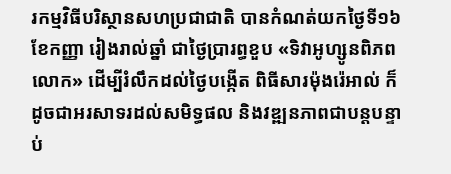រកម្មវិធីបរិស្ថានសហប្រជាជាតិ បានកំណត់យកថ្ងៃទី១៦ ខែកញ្ញា រៀងរាល់ឆ្នាំ ជាថ្ងៃប្រារព្ធខួប «ទិវាអូហ្សូនពិភពលោក» ដើម្បីរំលឹកដល់ថ្ងៃបង្កើត ពិធីសារម៉ុងរ៉េអាល់ ក៏ដូចជាអរសាទរដល់សមិទ្ធផល និងវឌ្ឍនភាពជាបន្តបន្ទាប់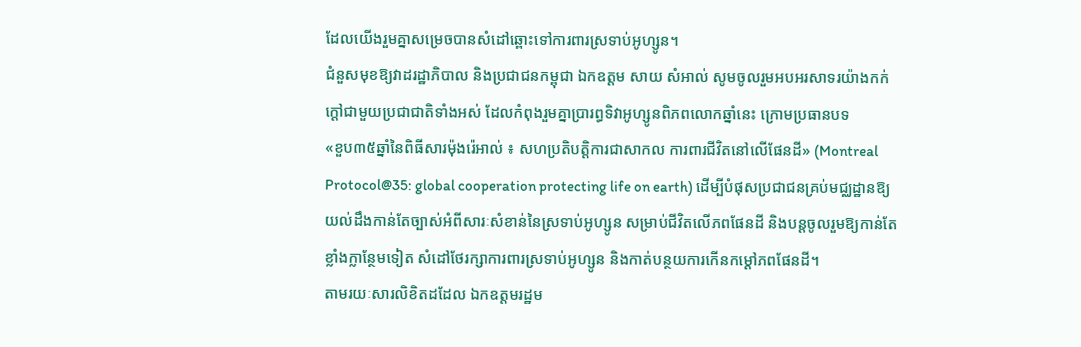ដែលយើងរួមគ្នាសម្រេចបានសំដៅឆ្ពោះទៅការពារស្រទាប់អូហ្សូន។
ជំនួសមុខឱ្យវាដរដ្ឋាភិបាល និងប្រជាជនកម្ពុជា ឯកឧត្តម សាយ សំអាល់ សូមចូលរួមអបអរសាទរយ៉ាងកក់ក្តៅជាមួយប្រជាជាតិទាំងអស់ ដែលកំពុងរួមគ្នាប្រារព្ធទិវាអូហ្សូនពិភពលោកឆ្នាំនេះ ក្រោមប្រធានបទ
«ខួប៣៥ឆ្នាំនៃពិធីសារម៉ុងរ៉េអាល់ ៖ សហប្រតិបត្តិការជាសាកល ការពារជីវិតនៅលើផែនដី» (Montreal Protocol@35: global cooperation protecting life on earth) ដើម្បីបំផុសប្រជាជនគ្រប់មជ្ឈដ្ឋានឱ្យយល់ដឹងកាន់តែច្បាស់អំពីសារៈសំខាន់នៃស្រទាប់អូហ្សូន សម្រាប់ជីវិតលើភពផែនដី និងបន្តចូលរួមឱ្យកាន់តែខ្លាំងក្លាន្ថែមទៀត សំដៅថែរក្សាការពារស្រទាប់អូហ្សូន និងកាត់បន្ថយការកើនកម្ដៅភពផែនដី។
តាមរយៈសារលិខិតដដែល ឯកឧត្តមរដ្ឋម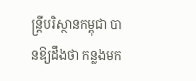ន្ត្រីបរិស្ថានកម្ពុជា បានឱ្យដឹងថា កន្លងមក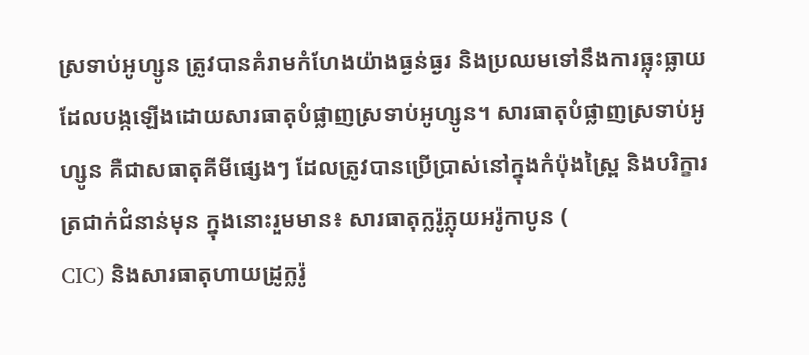ស្រទាប់អូហ្សូន ត្រូវបានគំរាមកំហែងយ៉ាងធ្ងន់ធ្ងរ និងប្រឈមទៅនឹងការធ្លុះធ្លាយ ដែលបង្កឡើងដោយសារធាតុបំផ្លាញស្រទាប់អូហ្សូន។ សារធាតុបំផ្លាញស្រទាប់អូហ្សូន គឺជាសធាតុគីមីផ្សេងៗ ដែលត្រូវបានប្រើប្រាស់នៅក្នុងកំប៉ុងស្ព្រៃ និងបរិក្ខារត្រជាក់ជំនាន់មុន ក្នុងនោះរួមមាន៖ សារធាតុក្លរ៉ូភ្លុយអរ៉ូកាបូន (
CIC) និងសារធាតុហាយដ្រូក្លរ៉ូ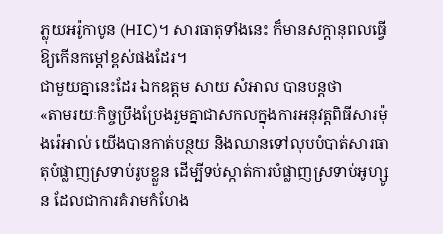ភ្លុយអរ៉ូកាបូន (HIC)។ សារធាតុទាំងនេះ ក៏មានសក្តានុពលធ្វើឱ្យកើនកម្ដៅខ្ពស់ផងដែរ។
ជាមួយគ្នានេះដែរ ឯកឧត្តម សាយ សំអាល បានបន្តថា
«តាមរយៈកិច្ចប្រឹងប្រែងរួមគ្នាជាសកលក្នុងការអនុវត្តពិធីសារម៉ុងរ៉េអាល់ យើងបានកាត់បន្ថយ និងឈានទៅលុបបំបាត់សារធាតុបំផ្លាញស្រទាប់រូបខ្លួន ដើម្បីទប់ស្កាត់ការបំផ្លាញស្រទាប់អូហ្សូន ដែលជាការគំរាមកំហែង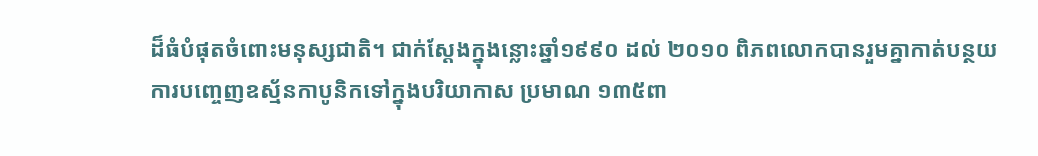ដ៏ធំបំផុតចំពោះមនុស្សជាតិ។ ជាក់ស្ដែងក្នុងន្លោះឆ្នាំ១៩៩០ ដល់ ២០១០ ពិភពលោកបានរួមគ្នាកាត់បន្ថយការបញ្ចេញឧស្ម័នកាបូនិកទៅក្នុងបរិយាកាស ប្រមាណ ១៣៥ពា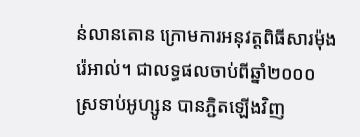ន់លានតោន ក្រោមការអនុវត្តពិធីសារម៉ុងរ៉េអាល់។ ជាលទ្ធផលចាប់ពីឆ្នាំ២០០០ ស្រទាប់អូហ្សូន បានភ្ជិតឡើងវិញ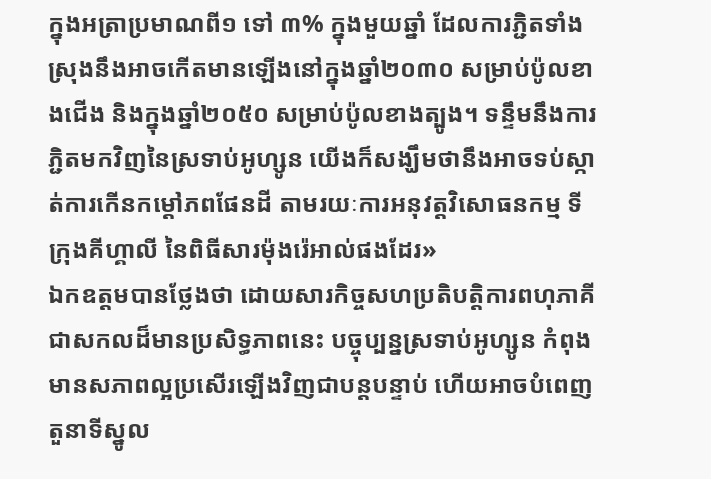ក្នុងអត្រាប្រមាណពី១ ទៅ ៣% ក្នុងមួយឆ្នាំ ដែលការភ្ជិតទាំងស្រុងនឹងអាចកើតមានឡើងនៅក្នុងឆ្នាំ២០៣០ សម្រាប់ប៉ូលខាងជើង និងក្នុងឆ្នាំ២០៥០ សម្រាប់ប៉ូលខាងត្បូង។ ទន្ទឹមនឹងការភ្ជិតមកវិញនៃស្រទាប់អូហ្សូន យើងក៏សង្ឃឹមថានឹងអាចទប់ស្កាត់ការកើនកម្ដៅភពផែនដី តាមរយៈការអនុវត្តវិសោធនកម្ម ទីក្រុងគីហ្គាលី នៃពិធីសារម៉ុងរ៉េអាល់ផងដែរ»
ឯកឧត្តមបានថ្លែងថា ដោយសារកិច្ចសហប្រតិបត្តិការពហុភាគីជាសកលដ៏មានប្រសិទ្ធភាពនេះ បច្ចុប្បន្នស្រទាប់អូហ្សូន កំពុងមានសភាពល្អប្រសើរឡើងវិញជាបន្តបន្ទាប់ ហើយអាចបំពេញតួនាទីស្នូល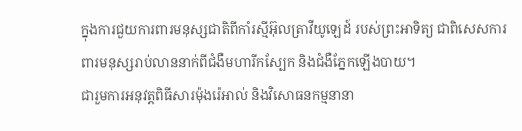ក្នុងការជួយការពារមនុស្សជាតិពីកាំរស្មីអ៊ុលត្រាវីយូឡេដ៍ របស់ព្រះអាទិត្យ ជាពិសេសការពារមនុស្សរាប់លាននាក់ពីជំងឺមហារីកស្បែក និងជំងឺភ្នែកឡើងបាយ។
ជារួមការអនុវត្តពិធីសារម៉ុងរ៉េអាល់ និងវិសោធនកម្មនានា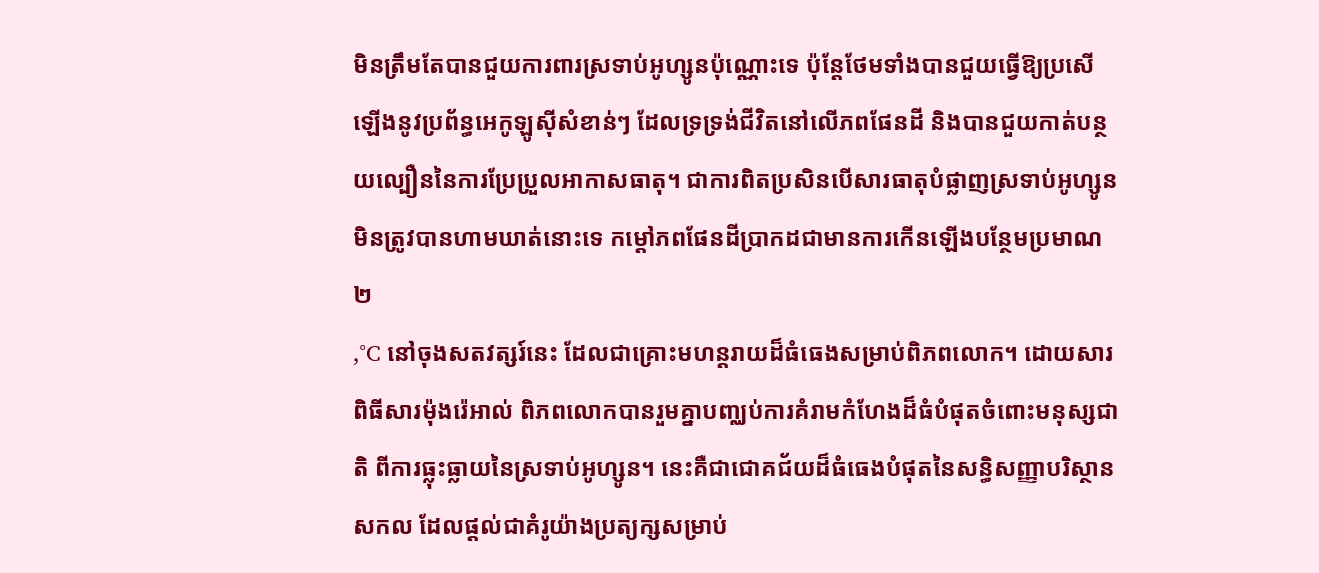មិនត្រឹមតែបានជួយការពារស្រទាប់អូហ្សូនប៉ុណ្ណោះទេ ប៉ុន្តែថែមទាំងបានជួយធ្វើឱ្យប្រសើឡើងនូវប្រព័ន្ធអេកូឡូស៊ីសំខាន់ៗ ដែលទ្រទ្រង់ជីវិតនៅលើភពផែនដី និងបានជួយកាត់បន្ថយល្បឿននៃការប្រែប្រួលអាកាសធាតុ។ ជាការពិតប្រសិនបើសារធាតុបំផ្លាញស្រទាប់អូហ្សូនមិនត្រូវបានហាមឃាត់នោះទេ កម្ដៅភពផែនដីប្រាកដជាមានការកើនឡើងបន្ថែមប្រមាណ ២
,°C នៅចុងសតវត្សរ៍នេះ ដែលជាគ្រោះមហន្តរាយដ៏ធំធេងសម្រាប់ពិភពលោក។ ដោយសារពិធីសារម៉ុងរ៉េអាល់ ពិភពលោកបានរួមគ្នាបញ្ឈប់ការគំរាមកំហែងដ៏ធំបំផុតចំពោះមនុស្សជាតិ ពីការធ្លុះធ្លាយនៃស្រទាប់អូហ្សូន។ នេះគឺជាជោគជ័យដ៏ធំធេងបំផុតនៃសន្ធិសញ្ញាបរិស្ថានសកល ដែលផ្តល់ជាគំរូយ៉ាងប្រត្យក្សសម្រាប់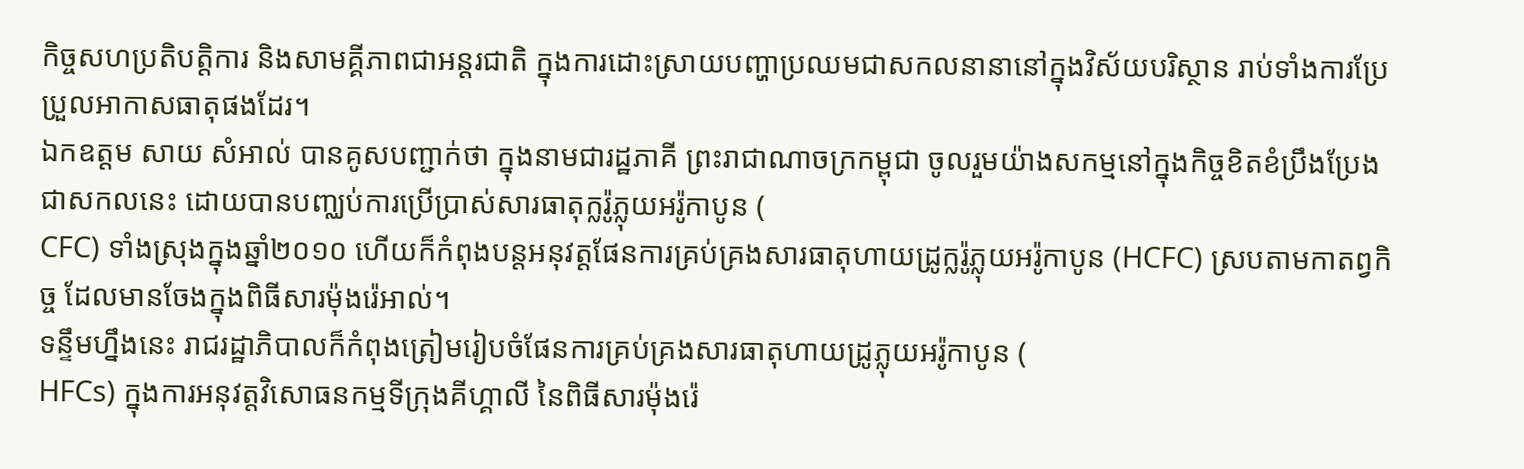កិច្ចសហប្រតិបត្តិការ និងសាមគ្គីភាពជាអន្តរជាតិ ក្នុងការដោះស្រាយបញ្ហាប្រឈមជាសកលនានានៅក្នុងវិស័យបរិស្ថាន រាប់ទាំងការប្រែប្រួលអាកាសធាតុផងដែរ។
ឯកឧត្តម សាយ សំអាល់ បានគូសបញ្ជាក់ថា ក្នុងនាមជារដ្ឋភាគី ព្រះរាជាណាចក្រកម្ពុជា ចូលរួមយ៉ាងសកម្មនៅក្នុងកិច្ចខិតខំប្រឹងប្រែងជាសកលនេះ ដោយបានបញ្ឈប់ការប្រើប្រាស់សារធាតុក្លរ៉ូភ្លុយអរ៉ូកាបូន (
CFC) ទាំងស្រុងក្នុងឆ្នាំ២០១០ ហើយក៏កំពុងបន្តអនុវត្តផែនការគ្រប់គ្រងសារធាតុហាយដ្រូក្លរ៉ូភ្លុយអរ៉ូកាបូន (HCFC) ស្របតាមកាតព្វកិច្ច ដែលមានចែងក្នុងពិធីសារម៉ុងរ៉េអាល់។
ទន្ទឹមហ្នឹងនេះ រាជរដ្ឋាភិបាលក៏កំពុងត្រៀមរៀបចំផែនការគ្រប់គ្រងសារធាតុហាយដ្រូភ្លុយអរ៉ូកាបូន (
HFCs) ក្នុងការអនុវត្តវិសោធនកម្មទីក្រុងគីហ្គាលី នៃពិធីសារម៉ុងរ៉េ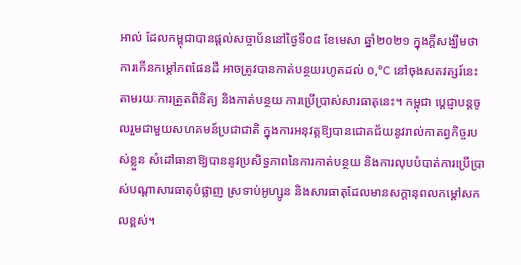អាល់ ដែលកម្ពុជាបានផ្តល់សច្ចាប័ននៅថ្ងៃទី០៨ ខែមេសា ឆ្នាំ២០២១ ក្នុងក្តីសង្ឃឹមថា ការកើនកម្ដៅភពផែនដី អាចត្រូវបានកាត់បន្ថយរហូតដល់ ០,°C នៅចុងសតវត្សរ៍នេះ តាមរយៈការត្រួតពិនិត្យ និងកាត់បន្ថយ ការប្រើប្រាស់សារធាតុនេះ។ កម្ពុជា ប្តេជ្ញាបន្តចូលរួមជាមួយសហគមន៍ប្រជាជាតិ ក្នុងការអនុវត្តឱ្យបានជោគជ័យនូវរាល់កាតព្វកិច្ចរបស់ខ្លួន សំដៅធានាឱ្យបាននូវប្រសិទ្ធភាពនៃការកាត់បន្ថយ និងការលុបបំបាត់ការប្រើប្រាស់បណ្តាសារធាតុបំផ្លាញ ស្រទាប់អូហ្សូន និងសារធាតុដែលមានសក្តានុពលកម្ដៅសកលខ្ពស់។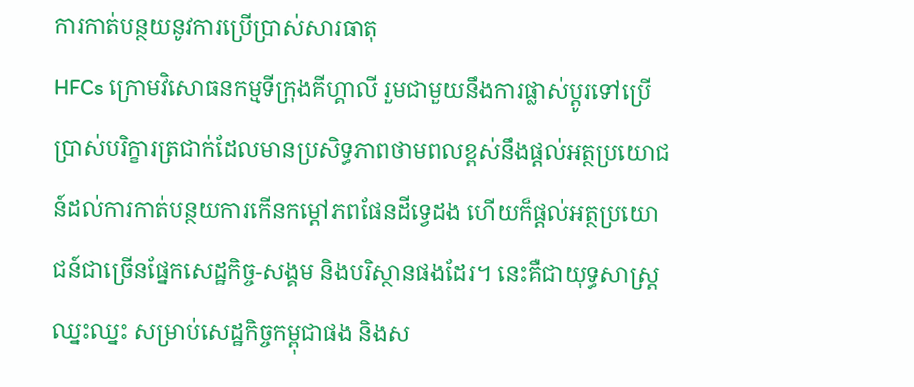ការកាត់បន្ថយនូវការប្រើប្រាស់សារធាតុ
HFCs ក្រោមវិសោធនកម្មទីក្រុងគីហ្គាលី រួមជាមួយនឹងការផ្លាស់ប្តូរទៅប្រើប្រាស់បរិក្ខារត្រជាក់ដែលមានប្រសិទ្ធភាពថាមពលខ្ពស់នឹងផ្តល់អត្ថប្រយោជន៍ដល់ការកាត់បន្ថយការកើនកម្ដៅភពផែនដីទ្វេដង ហើយក៏ផ្តល់អត្ថប្រយោជន៍ជាច្រើនផ្នែកសេដ្ឋកិច្ច-សង្គម និងបរិស្ថានផងដែរ។ នេះគឺជាយុទ្ធសាស្ត្រឈ្នះឈ្នះ សម្រាប់សេដ្ឋកិច្ចកម្ពុជាផង និងស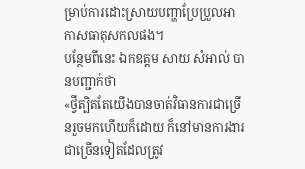ម្រាប់ការដោះស្រាយបញ្ហាប្រែប្រួលអាកាសធាតុសកលផង។
បន្ថែមពីនេះ ឯកឧត្តម សាយ សំអាល់ បានបញ្ជាក់ថា
«ថ្វីត្បិតតែយើងបានចាត់វិធានការជាច្រើនរួចមកហើយក៏ដោយ ក៏នៅមានការងារជាច្រើនទៀតដែលត្រូវ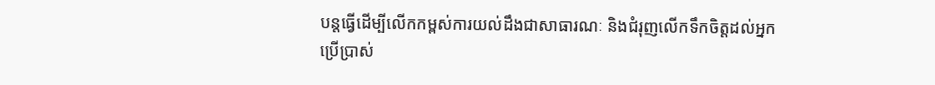បន្តធ្វើដើម្បីលើកកម្ពស់ការយល់ដឹងជាសាធារណៈ និងជំរុញលើកទឹកចិត្តដល់អ្នកប្រើប្រាស់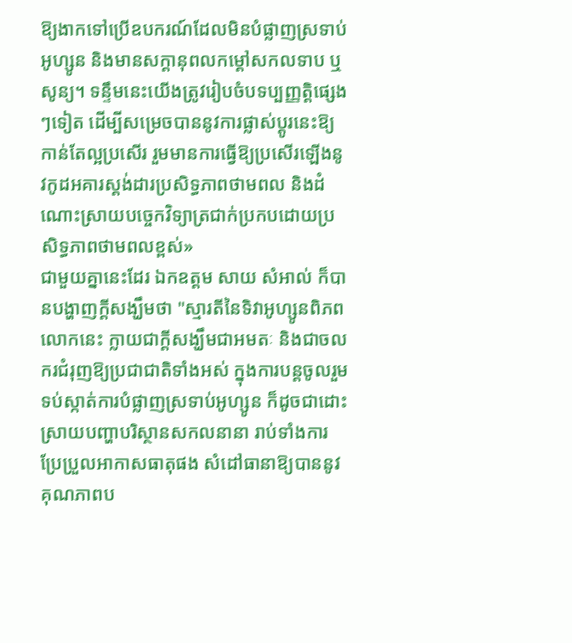ឱ្យងាកទៅប្រើឧបករណ៍ដែលមិនបំផ្លាញស្រទាប់អូហ្សូន និងមានសក្តានុពលកម្ដៅសកលទាប ឬសូន្យ។ ទន្ទឹមនេះយើងត្រូវរៀបចំបទប្បញ្ញត្តិផ្សេងៗទៀត ដើម្បីសម្រេចបាននូវការផ្លាស់ប្ដូរនេះឱ្យកាន់តែល្អប្រសើរ រួមមានការធ្វើឱ្យប្រសើរឡើងនូវកូដអគារស្តង់ដារប្រសិទ្ធភាពថាមពល និងដំណោះស្រាយបច្ចេកវិទ្យាត្រជាក់ប្រកបដោយប្រសិទ្ធភាពថាមពលខ្ពស់»
ជាមួយគ្នានេះដែរ ឯកឧត្តម សាយ សំអាល់ ក៏បានបង្ហាញក្តីសង្ឃឹមថា "ស្មារតីនៃទិវាអូហ្សូនពិភពលោកនេះ ក្លាយជាក្តីសង្ឃឹមជាអមតៈ និងជាចលករជំរុញឱ្យប្រជាជាតិទាំងអស់ ក្នុងការបន្តចូលរួមទប់ស្កាត់ការបំផ្លាញស្រទាប់អូហ្សូន ក៏ដូចជាដោះស្រាយបញ្ហាបរិស្ថានសកលនានា រាប់ទាំងការប្រែប្រួលអាកាសធាតុផង សំដៅធានាឱ្យបាននូវគុណភាពប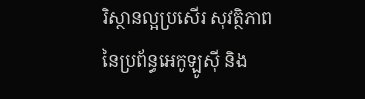រិស្ថានល្អប្រសើរ សុវត្ថិភាពនៃប្រព័ន្ធអេកូឡូស៊ី និង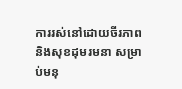ការរស់នៅដោយចីរភាព និងសុខដុមរមនា សម្រាប់មនុ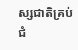ស្សជាតិគ្រប់ជំ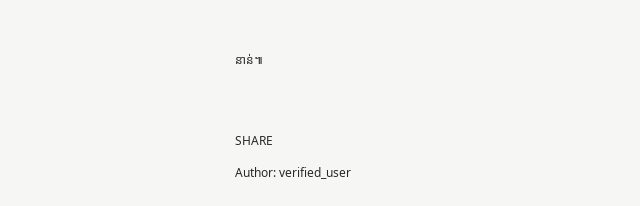នាន់៕




SHARE

Author: verified_user